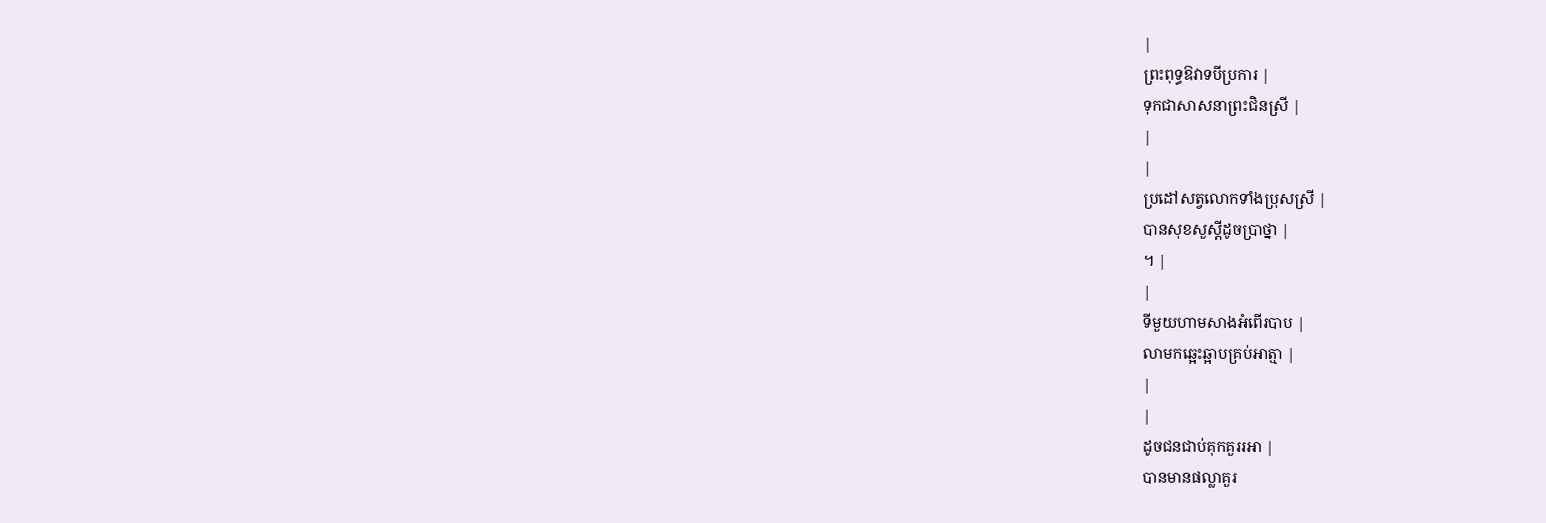|
ព្រះពុទ្ធឱវាទបីប្រការ |
ទុកជាសាសនាព្រះជិនស្រី |
|
|
ប្រដៅសត្វលោកទាំងប្រុសស្រី |
បានសុខសួស្តីដូចប្រាថ្នា |
។ |
|
ទីមួយហាមសាងអំពើរបាប |
លាមកឆ្អេះឆ្អាបគ្រប់អាត្មា |
|
|
ដូចជនជាប់គុកគួររអា |
បានមានផល្លាគួរ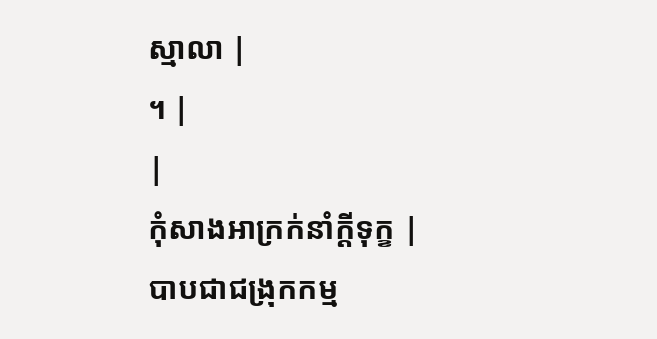ស្មាលា |
។ |
|
កុំសាងអាក្រក់នាំក្តីទុក្ខ |
បាបជាជង្រុកកម្ម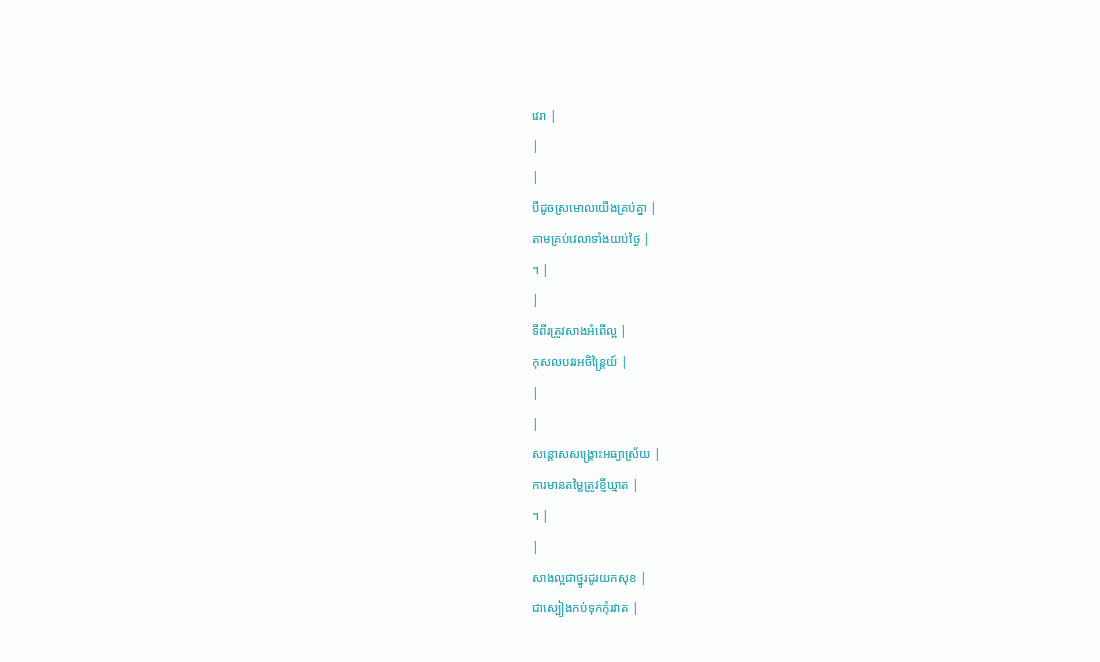វេរា |
|
|
បីដូចស្រមោលយើងគ្រប់គ្នា |
តាមគ្រប់វេលាទាំងយប់ថ្ងៃ |
។ |
|
ទីពីរត្រូវសាងអំពើល្អ |
កុសលបវរអចិន្ត្រៃយ៍ |
|
|
សន្តោសសង្គ្រោះអធ្យាស្រ័យ |
ការមានតម្លៃត្រូវខ្ញីឃ្មាត |
។ |
|
សាងល្អជាថ្នូរដូរយកសុខ |
ជាស្បៀងកប់ទុកកុំរវាត |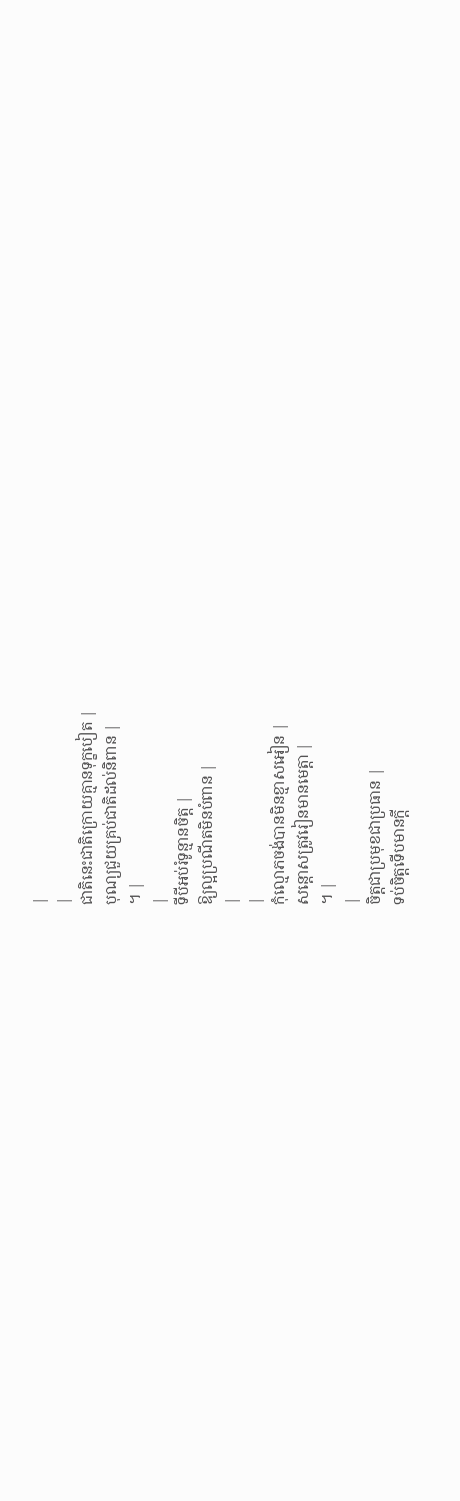|
|
ជាតិនេះជាតិក្រោយគ្មានទុក្ខបៀត |
បុណ្យជួយគ្រប់ជាតិដល់និពាន |
។ |
|
ទីបីអប់រំទូន្មានចិត្ត |
ឱ្យល្អប្រណីតមិនបំពាន |
|
|
កុំល្មោភចង់បានមិនខ្មាសអៀន |
សន្តោសត្រូវរៀនមានមេត្តា |
។ |
|
ចិត្តជាប្រមុខជាប្រធាន |
ទប់ចិត្តទើបមានក្តី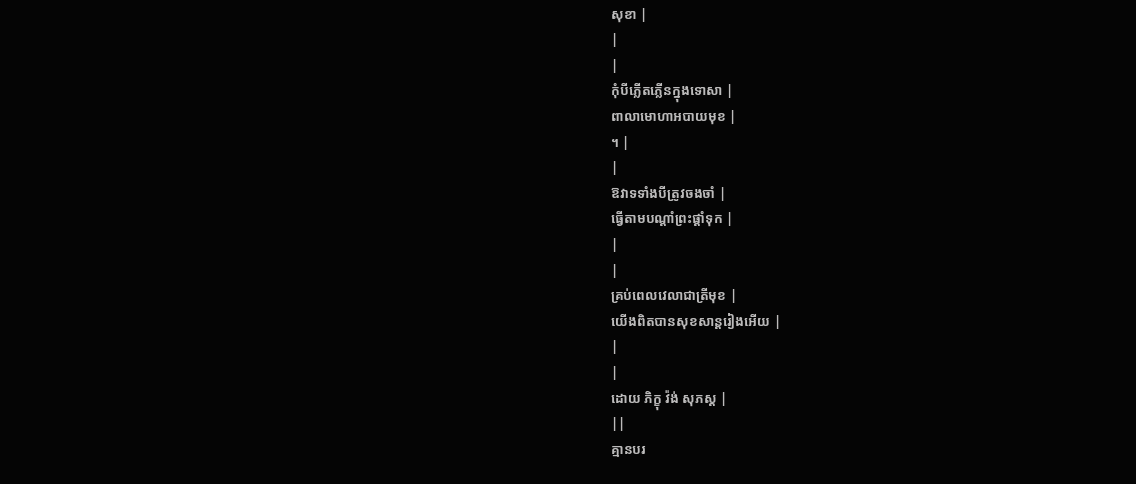សុខា |
|
|
កុំបីភ្លើតភ្លើនក្នុងទោសា |
ពាលាមោហាអបាយមុខ |
។ |
|
ឱវាទទាំងបីត្រូវចងចាំ |
ធ្វើតាមបណ្តាំព្រះផ្តាំទុក |
|
|
គ្រប់ពេលវេលាជាត្រីមុខ |
យើងពិតបានសុខសាន្តរៀងអើយ |
|
|
ដោយ ភិក្ខុ វ៉ង់ សុភស្ត |
||
គ្មានបរ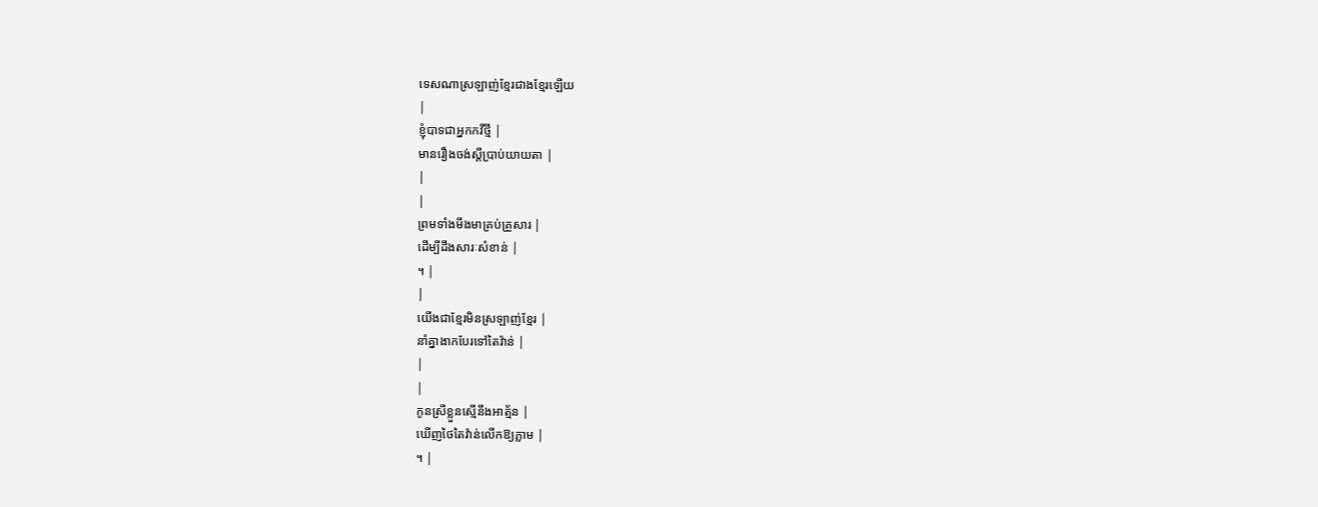ទេសណាស្រឡាញ់ខ្មែរជាងខ្មែរឡើយ
|
ខ្ញុំបាទជាអ្នកកវីថ្មី |
មានរឿងចង់ស្តីប្រាប់យាយតា |
|
|
ព្រមទាំងមីងមាគ្រប់គ្រួសារ |
ដើម្បីដឹងសារៈសំខាន់ |
។ |
|
យើងជាខ្មែរមិនស្រឡាញ់ខ្មែរ |
នាំគ្នាងាកបែរទៅតៃវ៉ាន់ |
|
|
កូនស្រីខ្លួនស្មើនឹងអាត្ម័ន |
ឃើញថៃតៃវ៉ាន់លើកឱ្យភ្លាម |
។ |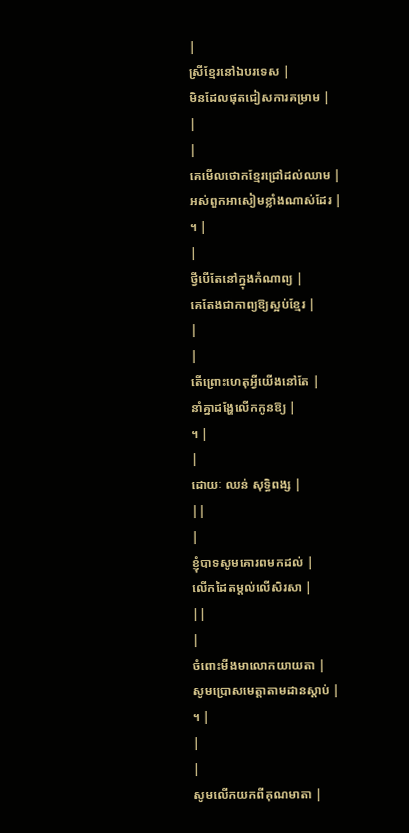|
ស្រីខ្មែរនៅឯបរទេស |
មិនដែលផុតជៀសការគម្រាម |
|
|
គេមើលថោកខ្មែរជ្រៅដល់ឈាម |
អស់ពួកអាសៀមខ្លាំងណាស់ដែរ |
។ |
|
ថ្វីបើតែនៅក្នុងកំណាព្យ |
គេតែងជាកាព្យឱ្យស្អប់ខ្មែរ |
|
|
តើព្រោះហេតុអ្វីយើងនៅតែ |
នាំគ្នាដង្ហែលើកកូនឱ្យ |
។ |
|
ដោយៈ ឈន់ សុទ្ធិពង្ស |
||
|
ខ្ញុំបាទសូមគោរពមកដល់ |
លើកដៃតម្តល់លើសិរសា |
||
|
ចំពោះមីងមាលោកយាយតា |
សូមប្រោសមេត្តាតាមដានស្តាប់ |
។ |
|
|
សូមលើកយកពីគុណមាតា |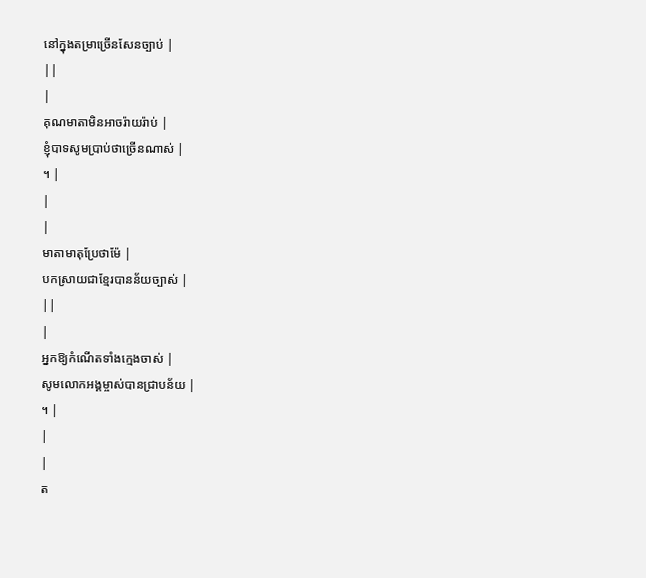នៅក្នុងតម្រាច្រើនសែនច្បាប់ |
||
|
គុណមាតាមិនអាចរ៉ាយរ៉ាប់ |
ខ្ញុំបាទសូមប្រាប់ថាច្រើនណាស់ |
។ |
|
|
មាតាមាតុប្រែថាម៉ែ |
បកស្រាយជាខ្មែរបានន័យច្បាស់ |
||
|
អ្នកឱ្យកំណើតទាំងក្មេងចាស់ |
សូមលោកអង្គម្ចាស់បានជ្រាបន័យ |
។ |
|
|
ត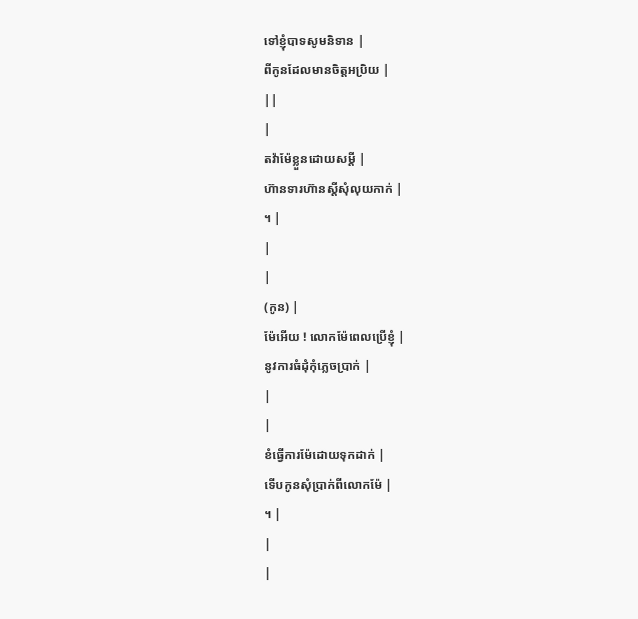ទៅខ្ញុំបាទសូមនិទាន |
ពីកូនដែលមានចិត្តអប្រិយ |
||
|
តវ៉ាម៉ែខ្លួនដោយសម្តី |
ហ៊ានទារហ៊ានស្តីសុំលុយកាក់ |
។ |
|
|
(កូន) |
ម៉ែអើយ ! លោកម៉ែពេលប្រើខ្ញុំ |
នូវការធំដុំកុំភ្លេចប្រាក់ |
|
|
ខំធ្វើការម៉ែដោយទុកដាក់ |
ទើបកូនសុំប្រាក់ពីលោកម៉ែ |
។ |
|
|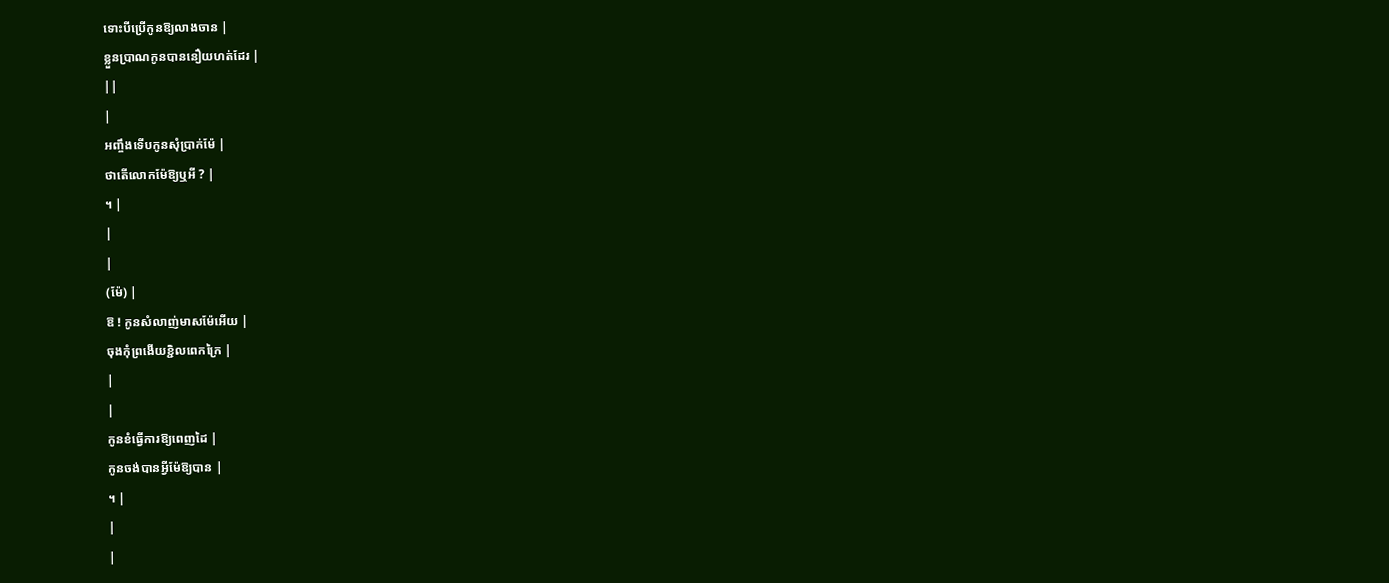ទោះបីប្រើកូនឱ្យលាងចាន |
ខ្លួនប្រាណកូនបាននឿយហត់ដែរ |
||
|
អញ្ចឹងទើបកូនសុំប្រាក់ម៉ែ |
ថាតើលោកម៉ែឱ្យឬអី ? |
។ |
|
|
(ម៉ែ) |
ឱ ! កូនសំលាញ់មាសម៉ែអើយ |
ចុងកុំព្រងើយខ្ជិលពេកក្រៃ |
|
|
កូនខំធ្វើការឱ្យពេញដៃ |
កូនចង់បានអ្វីម៉ែឱ្យបាន |
។ |
|
|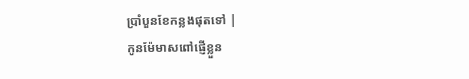ប្រាំបួនខែកន្លងផុតទៅ |
កូនម៉ែមាសពៅផ្ញើខ្លួន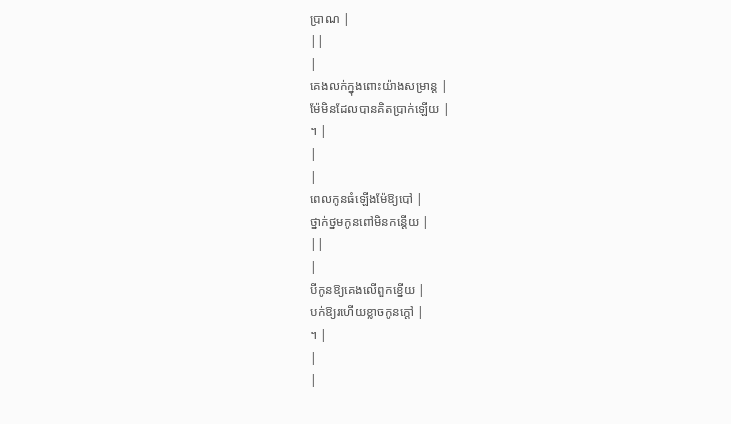ប្រាណ |
||
|
គេងលក់ក្នុងពោះយ៉ាងសម្រាន្ត |
ម៉ែមិនដែលបានគិតប្រាក់ឡើយ |
។ |
|
|
ពេលកូនធំឡើងម៉ែឱ្យបៅ |
ថ្នាក់ថ្នមកូនពៅមិនកន្តើយ |
||
|
បីកូនឱ្យគេងលើពួកខ្នើយ |
បក់ឱ្យរហើយខ្លាចកូនក្តៅ |
។ |
|
|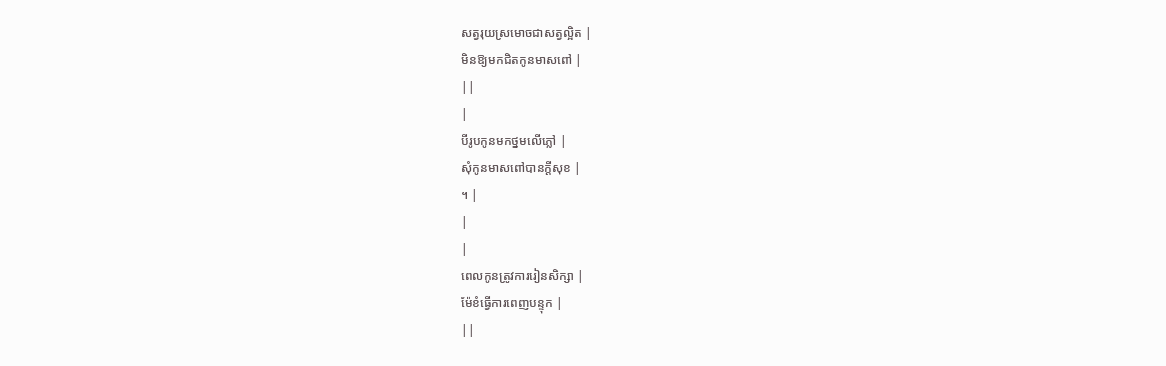សត្វរុយស្រមោចជាសត្វល្អិត |
មិនឱ្យមកជិតកូនមាសពៅ |
||
|
បីរូបកូនមកថ្នមលើភ្លៅ |
សុំកូនមាសពៅបានក្តីសុខ |
។ |
|
|
ពេលកូនត្រូវការរៀនសិក្សា |
ម៉ែខំធ្វើការពេញបន្ទុក |
||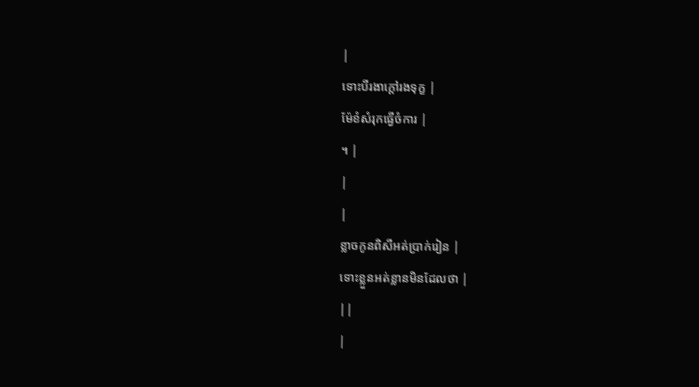|
ទោះបីរងាក្តៅរងទុក្ខ |
ម៉ែខំសំរុកធ្វើចំការ |
។ |
|
|
ខ្លាចកូនពិសីអត់ប្រាក់រៀន |
ទោះខ្លួនអត់ខ្លានមិនដែលថា |
||
|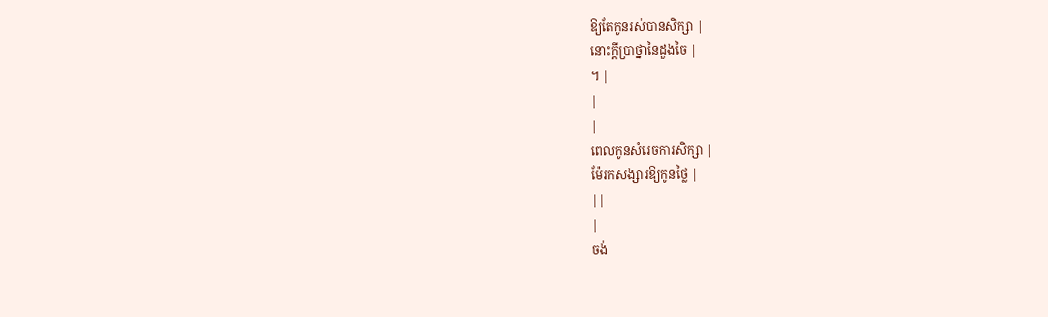ឱ្យតែកូនរស់បានសិក្សា |
នោះក្តីប្រាថ្នានៃដួងចៃ |
។ |
|
|
ពេលកូនសំរេចការសិក្សា |
ម៉ែរកសង្សារឱ្យកូនថ្លៃ |
||
|
ចង់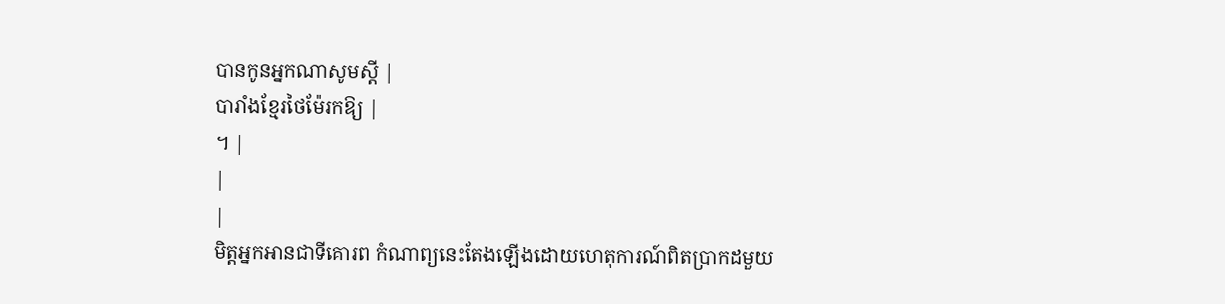បានកូនអ្នកណាសូមស្តី |
បារាំងខ្មែរថៃម៉ែរកឱ្យ |
។ |
|
|
មិត្តអ្នកអានជាទីគោរព កំណាព្យនេះតែងឡើងដោយហេតុការណ៍ពិតប្រាកដមួយ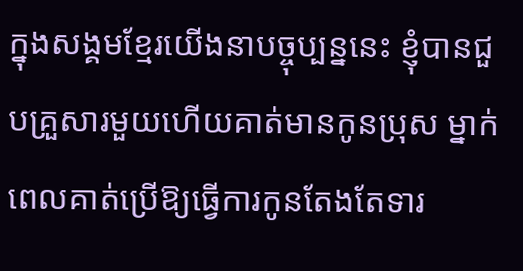ក្នុងសង្គមខ្មែរយើងនាបច្ចុប្បន្ននេះ ខ្ញុំបានជួបគ្រួសារមួយហើយគាត់មានកូនប្រុស ម្នាក់ពេលគាត់ប្រើឱ្យធ្វើការកូនតែងតែទារ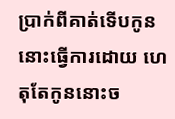ប្រាក់ពីគាត់ទើបកូននោះធ្វើការដោយ ហេតុតែកូននោះច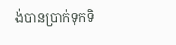ង់បានប្រាក់ទុកទិ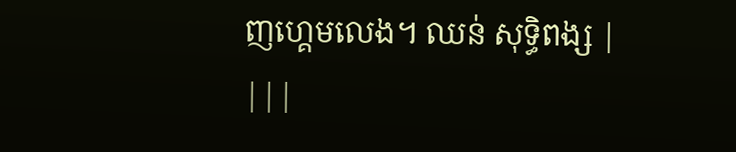ញហ្គេមលេង។ ឈន់ សុទ្ធិពង្ស |
|||